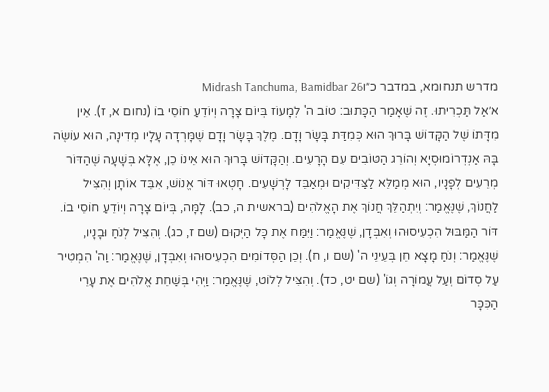מדרש תנחומא, במדבר כ״וMidrash Tanchuma, Bamidbar 26
א׳אַל תַּכְרִיתוּ. זֶה שֶׁאָמַר הַכָּתוּב: טוֹב ה' לְמָעוֹז בְּיוֹם צָרָה וְיוֹדֵעַ חוֹסֵי בוֹ (נחום א, ז). אֵין מִדָּתוֹ שֶׁל הַקָּדוֹשׁ בָּרוּךְ הוּא כְּמִדַּת בָּשָׂר וָדָם. מֶלֶךְ בָּשָׂר וָדָם שֶׁמָּרְדָה עָלָיו מְדִינָה, הוּא עוֹשֶׂה בָּהּ אַנְדְרוֹמוּסְיָא וְהוֹרֵג הַטּוֹבִים עִם הָרָעִים. וְהַקָּדוֹשׁ בָּרוּךְ הוּא אֵינוֹ כֵן, אֶלָּא בְּשָׁעָה שֶׁהַדּוֹר מְרֵעִים לְפָנָיו, הוּא מְמַלֵּא לַצַּדִּיקִים וּמְאַבֵּד לָרְשָׁעִים. חָטְאוּ דּוֹר אֱנוֹשׁ, אִבֵּד אוֹתָן וְהִצִּיל לַחֲנוֹךְ, שֶׁנֶּאֱמַר: וְיִתְהַלֵּךְ חֲנוֹךְ אֶת הָאֱלֹהִים (בראשית ה, כב). לָמָּה, בְּיוֹם צָרָה וְיוֹדֵעַ חוֹסֵי בוֹ. דּוֹר הַמַּבּוּל הִכְעִיסוּהוּ וְאִבְּדָן, שֶׁנֶּאֱמַר: וַיִּמַּח אֶת כָּל הַיְּקוּם (שם ז, כג). וְהִצִּיל לְנֹחַ וּבָנָיו, שֶׁנֶּאֱמַר: וְנֹחַ מָצָא חֵן בְּעֵינֵי ה' (שם ו, ח). וְכֵן הַסְּדוֹמִים הִכְעִיסוּהוּ וְאִבְּדָן, שֶׁנֶּאֱמַר: וַה' הִמְטִיר עַל סְדוֹם וְעַל עֲמוֹרָה וְגוֹ' (שם יט, כד). וְהִצִּיל לְלוֹט, שֶׁנֶּאֱמַר: וַיְהִי בְּשַׁחֵת אֱלֹהִים אֶת עָרֵי הַכִּכָּר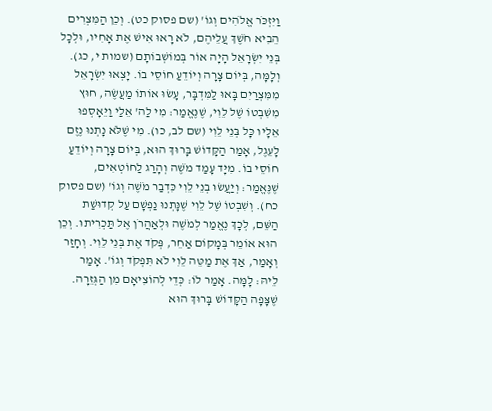וַיִּזְכֹּר אֱלֹהִים וְגוֹ' (שם פסוק כט). וְכֵן הַמִּצְרִים הֵבִיא חֹשֶׁךְ עֲלֵיהֶם, לֹא רָאוּ אִישׁ אֶת אָחִיו, וּלְכָל בְּנֵי יִשְׂרָאֵל הָיָה אוֹר בְּמוֹשְׁבוֹתָם (שמות י, כג). וְלָמָּה, בְּיוֹם צָרָה וְיוֹדֵעַ חוֹסֵי בוֹ. יָצְאוּ יִשְׂרָאֵל מִמִּצְרַיִם בָּאוּ לַמִּדְבָּר, עָשׂוּ אוֹתוֹ מַעֲשֶׂה, חוּץ מִשִּׁבְטוֹ שֶׁל לֵוִי, שֶׁנֶּאֱמַר: מִי לַה' אֵלַי וַיֵּאָסְפוּ אֵלָיו כָּל בְּנֵי לֵוִי (שם לב, כו). מִי שֶׁלֹּא נָתְנוּ נֶזֶם לָעֵגֶל, אָמַר הַקָּדוֹשׁ בָּרוּךְ הוּא, בְּיוֹם צָרָה וְיוֹדֵעַ חוֹסֵי בוֹ. מִיָּד עָמַד מֹשֶׁה וְהָרַג לַחוֹטְאִים, שֶׁנֶּאֱמַר: וְיַעֲשׂוּ בְנֵי לֵוִי כִּדְבַר מֹשֶׁה וְגוֹ' (שם פסוק כח). וְשִׁבְטוֹ שֶׁל לֵוִי שֶׁנָּתְנוּ נַפְשָׁם עַל קְדוּשַׁת הַשֵּׁם, לְכָךְ נֶאֱמַר לְמֹשֶׁה וּלְאַהֲרֹן אֶל תַּכְרִיתוּ. וְכֵן הוּא אוֹמֵר בְּמָקוֹם אַחֵר, פְּקֹד אֶת בְּנֵי לֵוִי. וְחָזַר וְאָמַר, אַךְ אֶת מַטֵּה לֵוִי לֹא תִּפְקֹד וְגוֹ'. אָמַר לֵיהּ: לָמָּה. אָמַר לוֹ: כְּדֵי לְהוֹצִיאָם מִן הַגְּזֵרָה. שֶׁצָּפָה הַקָּדוֹשׁ בָּרוּךְ הוּא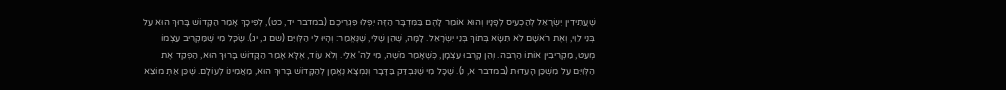שֶׁעֲתִידִין יִשְׂרָאֵל לְהַכְעִיס לְפָנָיו וְהוּא אוֹמֵר לָהֶם בַּמִּדְבָּר הַזֶּה יִפְּלוּ פִּגְרֵיכֶם (במדבר יד, כט), לְפִיכָךְ אָמַר הַקָּדוֹשׁ בָּרוּךְ הוּא עַל בְּנֵי לֵוִי, וְאֶת רֹאשָׁם לֹא תִּשָּׂא בְּתוֹךְ בְּנֵי יִשְׂרָאֵל. לָמָּה, שֶׁהֵן שֶׁלִּי, שֶׁנֶּאֱמַר: וְהָיוּ לִי הַלְּוִיִּם (שם ג, יג). שֶׂכָּל מִי שֶׁמַּקְרִיב עַצְמוֹ מְעַט, מַקְרִיבִין אוֹתוֹ הַרְבֵּה. וְהֵן קָרְבוּ עַצְמָן, כְּשֶׁאָמַר מֹשֶׁה, מִי לַה' אֵלַי. וְלֹא עוֹד, אֶלָּא אָמַר הַקָּדוֹשׁ בָּרוּךְ הוּא, הַפְקֵד אֶת הַלְּוִיִּם עַל מִשְׁכַּן הָעֵדוּת (במדבר א, נ). שֶׁכָּל מִי שֶׁנִּבְדַּק בַּדָּבָר וְנִמְצָא נֶאֱמָן לְהַקָּדוֹשׁ בָּרוּךְ הוּא, מַאֲמִינוֹ לְעוֹלָם. שֶׁכֵּן אַתְּ מוֹצֵא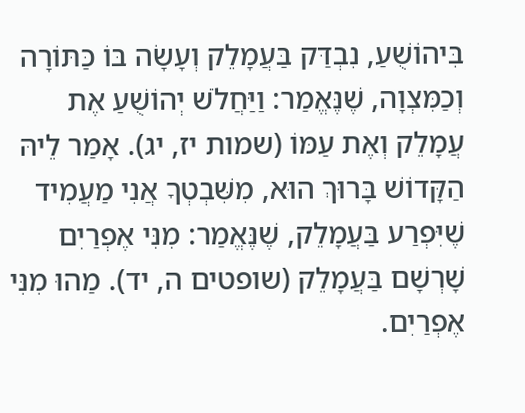בִּיהוֹשֻׁעַ, נִבְדַּק בַּעֲמָלֵק וְעָשָׂה בּוֹ כַּתּוֹרָה וְכַמִּצְוָה, שֶׁנֶּאֱמַר: וַיַּחֲלֹשׁ יְהוֹשֻׁעַ אֶת עֲמָלֵק וְאֶת עַמּוֹ (שמות יז, יג). אָמַר לֵיהּ הַקָּדוֹשׁ בָּרוּךְ הוּא, מִשִּׁבְטְךָ אֲנִי מַעֲמִיד שֶׁיִּפְרַע בַּעֲמָלֵק, שֶׁנֶּאֱמַר: מִנִּי אֶפְרַיִם שָׁרְשָׁם בַּעֲמָלֵק (שופטים ה, יד). מַהוּ מִנִּי אֶפְרַיִם.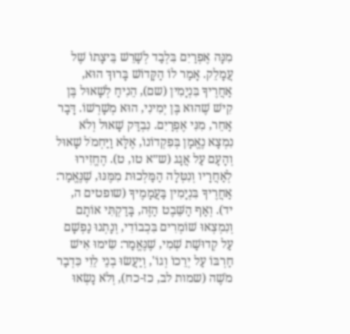מִנָּה אֶפְרַיִם בִּלְבַד לְשָׁרֵשׁ בֵּיצָתוֹ שֶׁל עֲמָלֵק. אָמַר לוֹ הַקָּדוֹשׁ בָּרוּךְ הוּא, אַחֲרֶיךָ בִּנְיָמִין (שם), הֵנִיחַ לְשָׁאוּל בֶּן קִישׁ שֶׁהוּא בֶּן יְמִינִי, הוּא מְשָׁרְשׁוֹ. דָּבָר אַחֵר, מִנִּי אֶפְרַיִם. נִבְדַּק שָׁאוּל וְלֹא נִמְצָא נֶאֱמָן בְּפִקְדוֹנוֹ, אֶלָּא וַיַּחְמֹל שָׁאוּל וְהָעָם עַל אֲגָג (ש״א טו, ט). הֶחֱזִירוּ לְאַחֲרָיו וְנִטְּלָה הַמַּלְכוּת מִמֶּנּוּ, שֶׁנֶּאֱמַר: אַחֲרֶיךָ בִּנְיָמִין בַּעֲמָמֶיךָ (שופטים ה, יד). וְאַף הַשֵּׁבֶט הַזֶּה, בָּדַקְתִּי אוֹתָם וְנִמְצְאוּ שׁוֹמְרִים בִּכְבוֹדִי, וְנָתְנוּ נַפְשָׁם עַל קְדוּשַׁת שְׁמִי, שֶׁנֶּאֱמַר: שִׂימוּ אִישׁ חַרְבּוֹ עַל יְרֵכוֹ וְגוֹ', וְיַעֲשׂוּ בְנֵי לֵוִי כִּדְבַר מֹשֶׁה (שמות לב, כז-כח), וְלֹא נָשְׂאוּ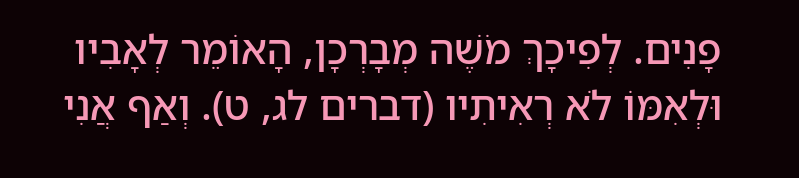פָנִים. לְפִיכָךְ מֹשֶׁה מְבָרְכָן, הָאוֹמֵר לְאָבִיו וּלְאִמּוֹ לֹא רְאִיתִיו (דברים לג, ט). וְאַף אֲנִי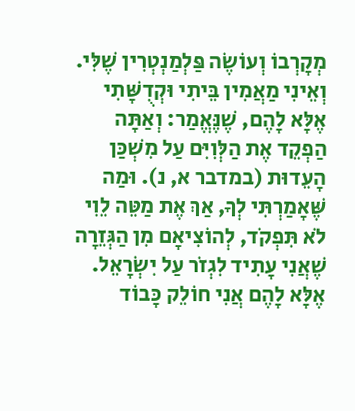מְקָרְבוֹ וְעוֹשֶׂה פַּלְמַנְטְרִין שֶׁלִּי. וְאֵינִי מַאֲמִין בֵּיתִי וּקְדֻשָּׁתִי אֶלָּא לָהֶם, שֶׁנֶּאֱמַר: וְאַתָּה הַפְקֵד אֶת הַלְּוִיִּם עַל מִשְׁכַּן הָעֵדוּת (במדבר א, נ). וּמַה שֶּׁאָמַרְתִּי לְךָ, אַךְ אֶת מַטֵּה לֵוִי לֹא תִּפְקֹד, לְהוֹצִיאָם מִן הַגְּזֵרָה שֶׁאֲנִי עָתִיד לִגְזֹר עַל יִשְׂרָאֵל. אֶלָּא לָהֶם אֲנִי חוֹלֵק כָּבוֹד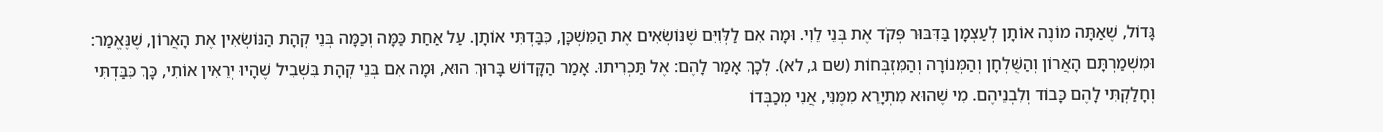גָּדוֹל, שֶׁאַתָּה מוֹנֶה אוֹתָן לְעַצְמָן בַּדִּבּוּר פְּקֹד אֶת בְּנֵי לֵוִי. וּמָה אִם לַלְּוִיִּם שֶׁנּוֹשְׂאִים אֶת הַמִּשְׁכָּן, כִּבַּדְתִּי אוֹתָן. עַל אַחַת כַּמָּה וְכַמָּה בְּנֵי קְהָת הַנּוֹשְׂאִין אֶת הָאֲרוֹן, שֶׁנֶּאֱמַר: וּמִשְׁמַרְתָּם הָאֲרוֹן וְהַשֻּׁלְחָן וְהַמְּנוֹרָה וְהַמִּזְבְּחוֹת (שם ג, לא). לְכָךְ אָמַר לָהֶם: אֶל תַּכְרִיתוּ. אָמַר הַקָּדוֹשׁ בָּרוּךְ הוּא, וּמָה אִם בְּנֵי קְהָת בִּשְׁבִיל שֶׁהָיוּ יְרֵאִין אוֹתִי, כָּךְ כִּבַּדְתִּי וְחָלַקְתִּי לָהֶם כָּבוֹד וְלִבְנֵיהֶם. מִי שֶׁהוּא מִתְיָרֵא מִמֶּנִּי, אֲנִי מְכַבְּדוֹ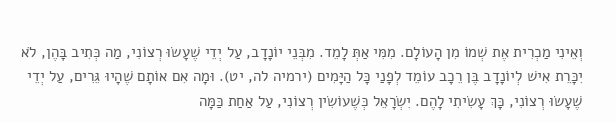וְאֵינִי מַכְרִית אֶת שְׁמוֹ מִן הָעוֹלָם. מִמִּי אַתְּ לָמֵד. מִבְּנֵי יוֹנָדָב, עַל יְדֵי שֶׁעָשׂוּ רְצוֹנִי, מַה כְּתִיב בָּהֶן, לֹא יִכָּרֵת אִישׁ לְיוֹנָדָב בֶּן רֵכָב עוֹמֵד לְפָנַי כָּל הַיָּמִים (ירמיה לה, יט). וּמָה אִם אוֹתָם שֶׁהָיוּ גֵּרִים, עַל יְדֵי שֶׁעָשׂוּ רְצוֹנִי, כָּךְ עָשִׂיתִי לָהֶם. יִשְׂרָאֵל כְּשֶׁעוֹשִׂין רְצוֹנִי, עַל אַחַת כַּמָּה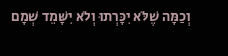וְכַמָּה שֶׁלֹּא יִכָּרְתוּ וְלֹא יִשָּׁמֵד שְׁמָם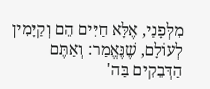מִלְּפָנַי, אֶלָּא חַיִּים הֵם וְקַיָּמִין לְעוֹלָם, שֶׁנֶּאֱמַר: וְאַתֶּם הַדְּבֵקִים בַּה'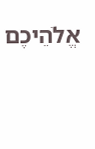אֱלֹהֵיכֶם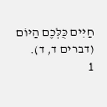חַיִּים כֻּלְּכֶם הַיּוֹם (דברים ד, ד).
1